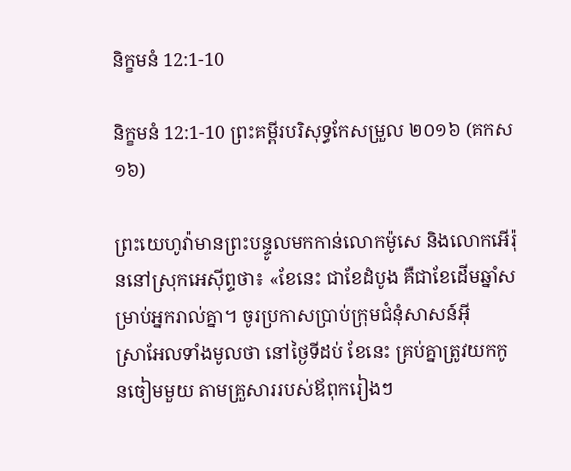និក្ខមនំ 12:1-10

និក្ខមនំ 12:1-10 ព្រះគម្ពីរបរិសុទ្ធកែសម្រួល ២០១៦ (គកស១៦)

ព្រះ‌យេហូវ៉ាមានព្រះ‌បន្ទូលមកកាន់លោកម៉ូសេ និងលោកអើរ៉ុននៅស្រុកអេស៊ីព្ទថា៖ «ខែនេះ ជាខែដំបូង គឺជាខែដើមឆ្នាំសម្រាប់អ្នករាល់គ្នា។ ចូរប្រកាសប្រាប់ក្រុមជំនុំសាសន៍អ៊ីស្រា‌អែលទាំងមូលថា នៅថ្ងៃទីដប់ ខែនេះ គ្រប់គ្នាត្រូវយកកូនចៀមមួយ តាមគ្រួសាររបស់ឪពុករៀងៗ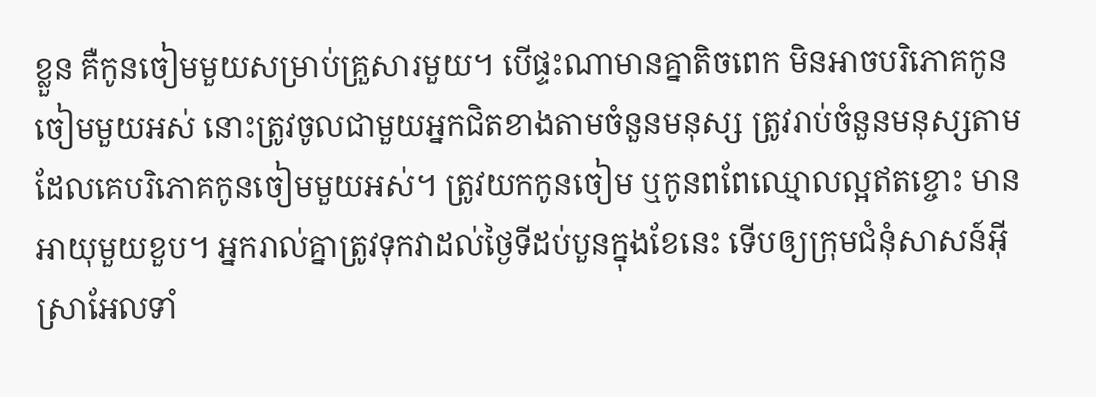ខ្លួន គឺកូនចៀមមួយសម្រាប់គ្រួសារមួយ។ បើផ្ទះណាមានគ្នាតិចពេក មិនអាចបរិ‌ភោគកូនចៀមមួយអស់ នោះត្រូវចូលជា‌មួយអ្នកជិតខាងតាមចំនួនមនុស្ស ត្រូវរាប់ចំនួនមនុស្សតាមដែលគេបរិ‌ភោគកូនចៀមមួយអស់។ ត្រូវយកកូនចៀម ឬកូនពពែឈ្មោលល្អឥតខ្ចោះ មានអាយុមួយខួប។ អ្នករាល់គ្នាត្រូវទុកវាដល់ថ្ងៃទីដប់បួនក្នុងខែនេះ ទើបឲ្យក្រុមជំនុំសាសន៍អ៊ីស្រា‌អែលទាំ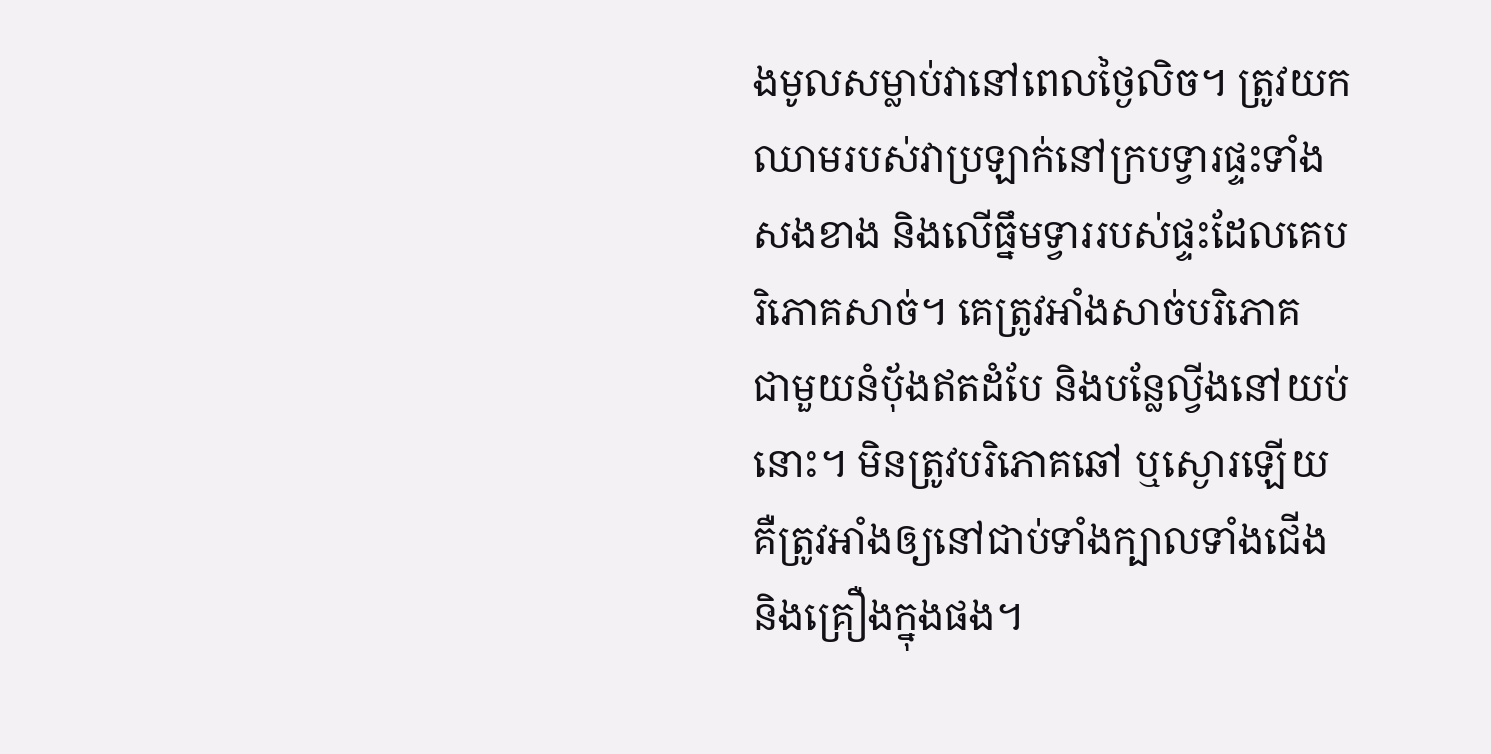ងមូលសម្លាប់វានៅពេលថ្ងៃលិច។ ត្រូវយកឈាមរបស់វាប្រឡាក់នៅក្របទ្វារផ្ទះទាំងសងខាង និងលើធ្នឹមទ្វាររបស់ផ្ទះដែលគេបរិ‌ភោគសាច់។ គេត្រូវអាំងសាច់បរិ‌ភោគជា‌មួយនំបុ័ងឥតដំបែ និងបន្លែល្វីងនៅយប់នោះ។ មិនត្រូវបរិ‌ភោគឆៅ ឬស្ងោរឡើយ គឺត្រូវអាំងឲ្យនៅជាប់ទាំងក្បាលទាំងជើង និងគ្រឿងក្នុងផង។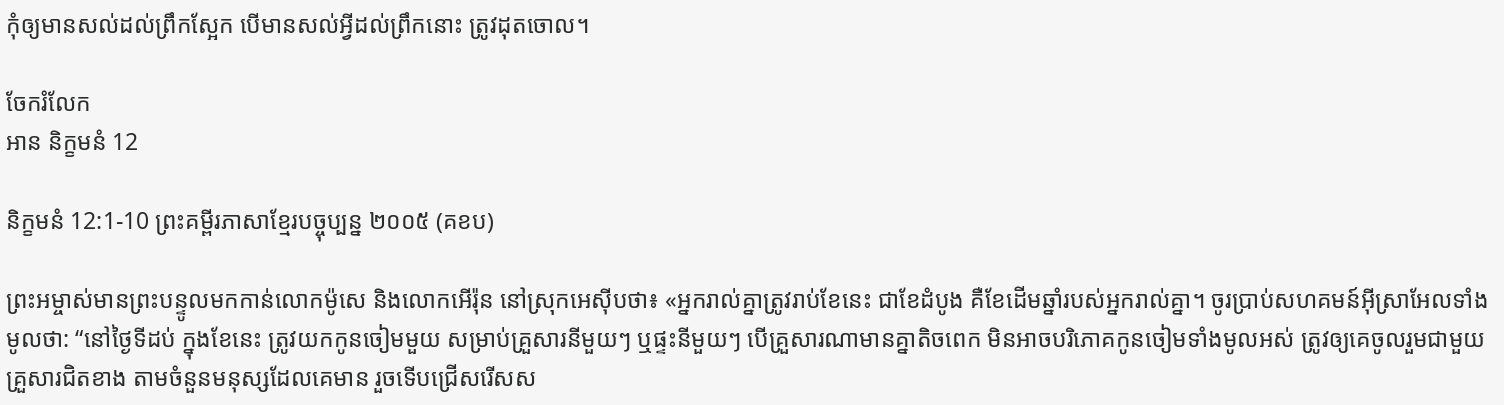កុំឲ្យមានសល់ដល់ព្រឹកស្អែក បើមានសល់អ្វីដល់ព្រឹកនោះ ត្រូវដុតចោល។

ចែករំលែក
អាន និក្ខមនំ 12

និក្ខមនំ 12:1-10 ព្រះគម្ពីរភាសាខ្មែរបច្ចុប្បន្ន ២០០៥ (គខប)

ព្រះ‌អម្ចាស់មានព្រះ‌បន្ទូលមកកាន់លោកម៉ូសេ និងលោកអើរ៉ុន នៅស្រុកអេស៊ីបថា៖ «អ្នករាល់គ្នាត្រូវរាប់ខែនេះ ជាខែដំបូង គឺខែដើមឆ្នាំរបស់អ្នករាល់គ្នា។ ចូរប្រាប់សហគមន៍អ៊ីស្រា‌អែលទាំងមូលថា: “នៅថ្ងៃទីដប់ ក្នុងខែនេះ ត្រូវយកកូនចៀមមួយ សម្រាប់គ្រួសារនីមួយៗ ឬផ្ទះនីមួយៗ បើគ្រួសារណាមានគ្នាតិចពេក មិនអាចបរិភោគកូនចៀមទាំងមូលអស់ ត្រូវឲ្យគេចូលរួមជាមួយគ្រួសារជិតខាង តាមចំនួនមនុស្សដែលគេមាន រួចទើបជ្រើស‌រើសស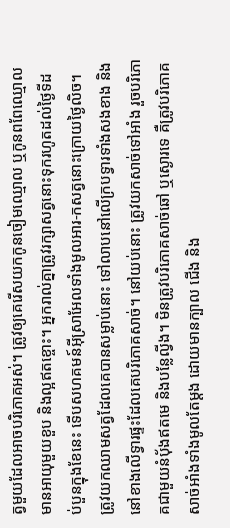ត្វមួយដែលអាចបរិភោគអស់។ ត្រូវឲ្យគេរើសយកកូនចៀមឈ្មោល ឬកូនពពែឈ្មោល មានអាយុមួយខួប និងល្អឥតខ្ចោះ។ អ្នករាល់គ្នាត្រូវរក្សាសត្វនោះទុករហូតដល់ថ្ងៃទីដប់‌បួនក្នុងខែនេះ ទើបសហគមន៍អ៊ីស្រា‌អែលទាំងមូលអារ-កសត្វនោះក្រោយថ្ងៃលិច។ ត្រូវយកឈាមសត្វដែលគេបានសម្លាប់នោះ ទៅលាបនៅលើក្របទ្វារទាំងសងខាង និងនៅខាងលើទ្វារផ្ទះដែលគេបរិភោគសាច់។ នៅយប់នោះ ត្រូវយកសាច់ទៅអាំង រួចបរិភោគជាមួយនំប៉័ងឥតមេ និងបន្លែល្វីង។ មិនត្រូវបរិភោគសាច់ឆៅ ឬស្ងោរទេ គឺត្រូវបរិភោគសាច់អាំងទាំងមូលតែម្ដង ដោយមានក្បាល ជើង និង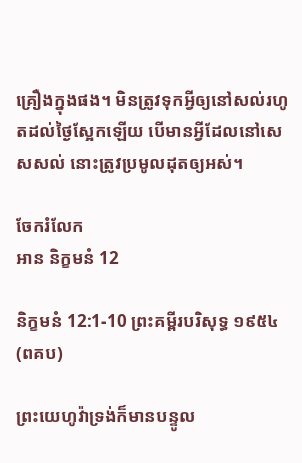គ្រឿងក្នុងផង។ មិនត្រូវទុកអ្វីឲ្យនៅសល់រហូតដល់ថ្ងៃស្អែកឡើយ បើមានអ្វីដែលនៅសេស‌សល់ នោះត្រូវប្រមូលដុតឲ្យអស់។

ចែករំលែក
អាន និក្ខមនំ 12

និក្ខមនំ 12:1-10 ព្រះគម្ពីរបរិសុទ្ធ ១៩៥៤ (ពគប)

ព្រះ‌យេហូវ៉ាទ្រង់ក៏មានបន្ទូល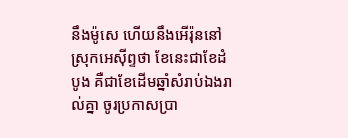នឹងម៉ូសេ ហើយនឹងអើរ៉ុននៅស្រុកអេស៊ីព្ទថា ខែនេះជាខែដំបូង គឺជាខែដើមឆ្នាំសំរាប់ឯងរាល់គ្នា ចូរប្រកាសប្រា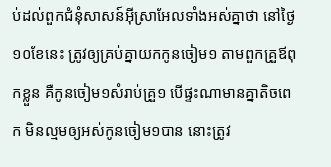ប់ដល់ពួកជំនុំសាសន៍អ៊ីស្រាអែលទាំងអស់គ្នាថា នៅថ្ងៃ១០ខែនេះ ត្រូវឲ្យគ្រប់គ្នាយកកូនចៀម១ តាមពួកគ្រួឪពុកខ្លួន គឺកូនចៀម១សំរាប់គ្រួ១ បើផ្ទះណាមានគ្នាតិចពេក មិនល្មមឲ្យអស់កូនចៀម១បាន នោះត្រូវ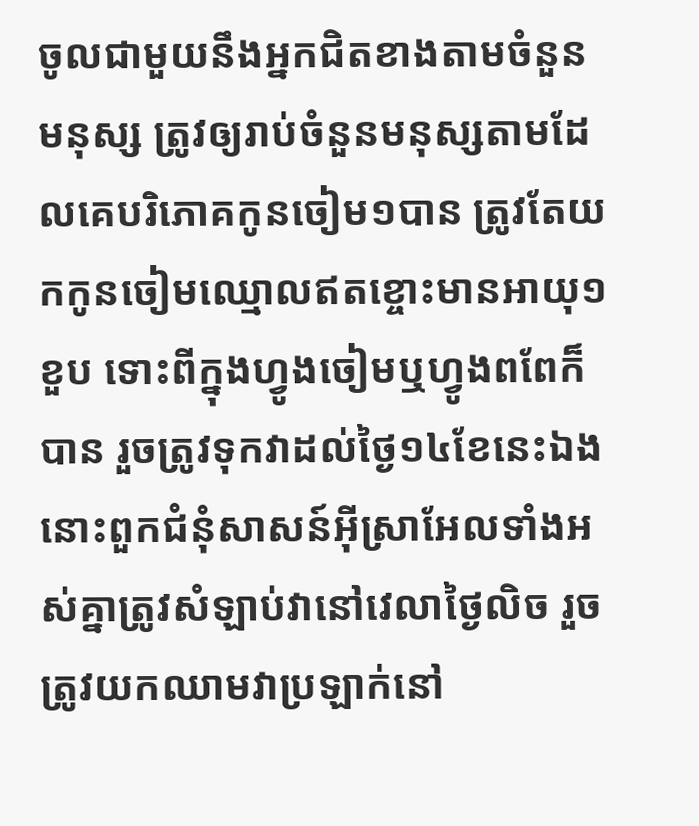ចូលជាមួយនឹងអ្នកជិតខាងតាមចំនួនមនុស្ស ត្រូវឲ្យរាប់ចំនួនមនុស្សតាមដែលគេបរិភោគកូនចៀម១បាន ត្រូវតែយកកូនចៀមឈ្មោលឥតខ្ចោះមានអាយុ១ខួប ទោះពីក្នុងហ្វូងចៀមឬហ្វូងពពែក៏បាន រួចត្រូវទុកវាដល់ថ្ងៃ១៤ខែនេះឯង នោះពួកជំនុំសាសន៍អ៊ីស្រាអែលទាំងអស់គ្នាត្រូវសំឡាប់វានៅវេលាថ្ងៃលិច រួចត្រូវយកឈាមវាប្រឡាក់នៅ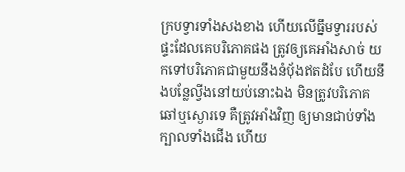ក្របទ្វារទាំងសងខាង ហើយលើធ្នឹមទ្វាររបស់ផ្ទះដែលគេបរិភោគផង ត្រូវឲ្យគេអាំងសាច់ យកទៅបរិភោគជាមួយនឹងនំបុ័ងឥតដំបែ ហើយនឹងបន្លែល្វីងនៅយប់នោះឯង មិនត្រូវបរិភោគឆៅឬស្ងោរទេ គឺត្រូវអាំងវិញ ឲ្យមានជាប់ទាំងក្បាលទាំងជើង ហើយ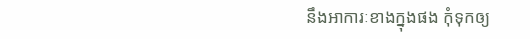នឹងអាការៈខាងក្នុងផង កុំទុកឲ្យ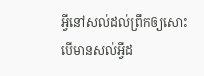អ្វីនៅសល់ដល់ព្រឹកឲ្យសោះ បើមានសល់អ្វីដ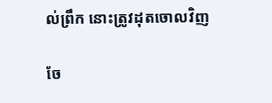ល់ព្រឹក នោះត្រូវដុតចោលវិញ

ចែ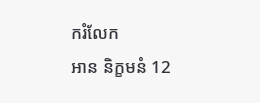ករំលែក
អាន និក្ខមនំ 12